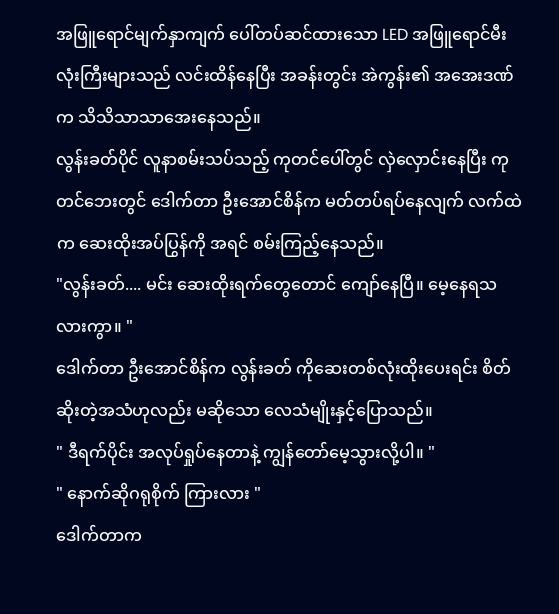အဖြူရောင်မျက်နှာကျက် ပေါ်တပ်ဆင်ထားသော LED အဖြူရောင်မီးလုံးကြီးများသည် လင်းထိန်နေပြီး အခန်းတွင်း အဲကွန်း၏ အအေးဒဏ်က သိသိသာသာအေးနေသည်။
လွန်းခတ်ပိုင် လူနာစမ်းသပ်သည့် ကုတင်ပေါ်တွင် လှဲလှောင်းနေပြီး ကုတင်ဘေးတွင် ဒေါက်တာ ဦးအောင်စိန်က မတ်တပ်ရပ်နေလျက် လက်ထဲက ဆေးထိုးအပ်ပြွန်ကို အရင် စမ်းကြည့်နေသည်။
"လွန်းခတ်.... မင်း ဆေးထိုးရက်တွေတောင် ကျော်နေပြီ။ မေ့နေရသလားကွာ။ "
ဒေါက်တာ ဦးအောင်စိန်က လွန်းခတ် ကိုဆေးတစ်လုံးထိုးပေးရင်း စိတ်ဆိုးတဲ့အသံဟုလည်း မဆိုသော လေသံမျိုးနှင့်ပြောသည်။
" ဒီရက်ပိုင်း အလုပ်ရှုပ်နေတာနဲ့ ကျွန်တော်မေ့သွားလို့ပါ။ "
" နောက်ဆိုဂရုစိုက် ကြားလား "
ဒေါက်တာက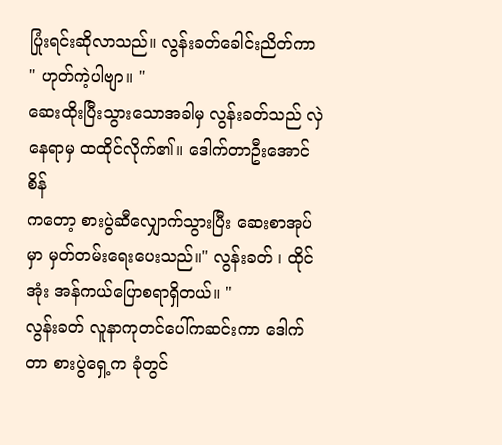ပြုံးရင်းဆိုလာသည်။ လွန်းခတ်ခေါင်းညိတ်ကာ
" ဟုတ်ကဲ့ပါဗျာ။ "
ဆေးထိုးပြီးသွားသောအခါမှ လွန်းခတ်သည် လှဲနေရာမှ ထထိုင်လိုက်၏။ ဒေါက်တာဦးအောင်စိန်
ကတော့ စားပွဲဆီလျှောက်သွားပြီး ဆေးစာအုပ်မှာ မှတ်တမ်းရေးပေးသည်။" လွန်းခတ် ၊ ထိုင်အုံး အန်ကယ်ပြောစရာရှိတယ်။ "
လွန်းခတ် လူနာကုတင်ပေါ်ကဆင်းကာ ဒေါက်တာ စားပွဲရှေ့က ခုံတွင်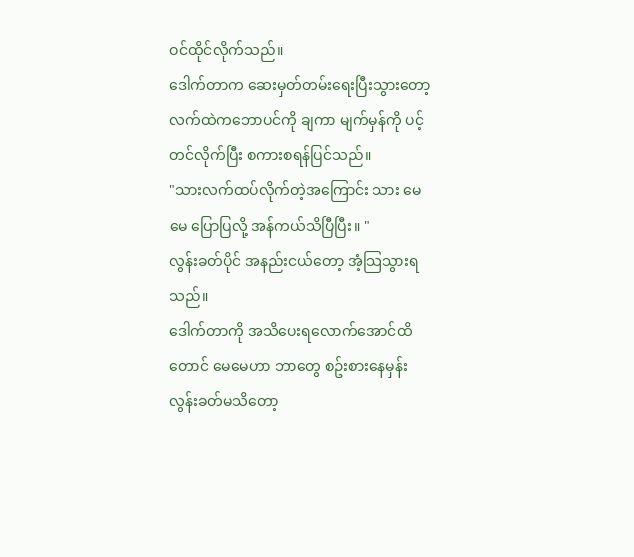ဝင်ထိုင်လိုက်သည်။
ဒေါက်တာက ဆေးမှတ်တမ်းရေးပြီးသွားတော့ လက်ထဲကဘောပင်ကို ချကာ မျက်မှန်ကို ပင့်တင်လိုက်ပြီး စကားစရန်ပြင်သည်။
"သားလက်ထပ်လိုက်တဲ့အကြောင်း သား မေမေ ပြောပြလို့ အန်ကယ်သိပြီပြီး။ "
လွန်းခတ်ပိုင် အနည်းငယ်တော့ အံ့သြသွားရသည်။
ဒေါက်တာကို အသိပေးရလောက်အောင်ထိတောင် မေမေဟာ ဘာတွေ စဥ်းစားနေမှန်း လွန်းခတ်မသိတော့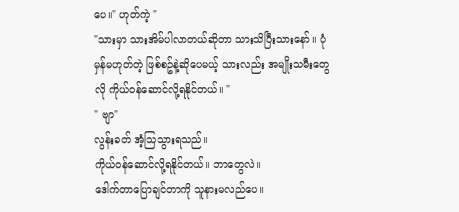ပေ။" ဟုတ်ကဲ့ "
"သားမှာ သားအိမ်ပါလာတယ်ဆိုတာ သားသိပြီးသားနော်။ ပုံမှန်မဟုတ်တဲ့ ဖြစ်စဥ်နဲ့ဆိုပေမယ့် သားလည်း အမျိုးသမီးတွေလို ကိုယ်ဝန်ဆောင်လို့ရနိုင်တယ်။ "
" ဗျာ"
လွန်းခတ် အံ့သြသွားရသည်။
ကိုယ်ဝန်ဆောင်လို့ရနိုင်တယ်။ ဘာတွေလဲ။
ဒေါက်တာပြောချင်တာကို သူနားမလည်ပေ။